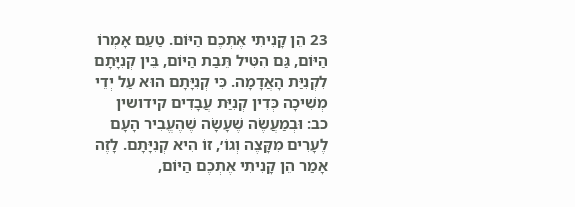23 הֵן קָנִיתִי אֶתְכֶם הַיּוֹם. טַעַם אָמְרוֹ הַיּוֹם, גַּם הִטִּיל תֵּבַת הַיּוֹם, בֵּין קְנִיָּתָם לִקְנִיַּת הָאֲדָמָה. כִּי קְנִיָּתָם הוּא עַל יְדֵי מְשִׁיכָה כְּדִין קְנִיַּת עֲבָדִים קידושין כב: וּבְמַעֲשֶׂה שֶׁעָשָׂה שֶׁהֶעֱבִיר הָעָם לֶעָרִים מִקָּצֶה וְגוֹ׳, זוֹ הִיא קְנִיָּתָם. לָזֶה אָמַר הֵן קָנִיתִי אֶתְכֶם הַיּוֹם,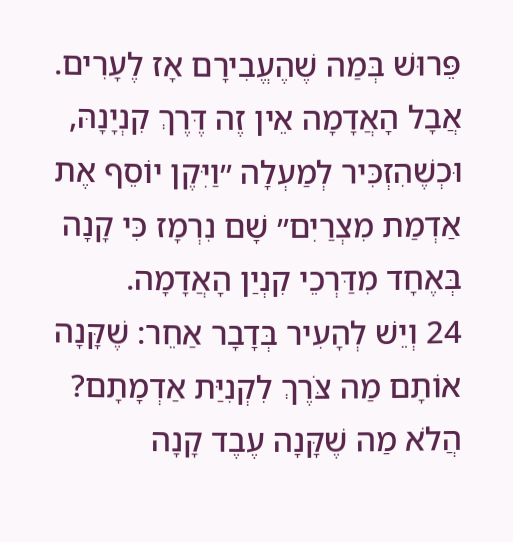פֵּרוּשׁ בְּמַה שֶׁהֶעֱבִירָם אָז לֶעָרִים. אֲבָל הָאֲדָמָה אֵין זֶה דֶּרֶךְ קִנְיָנָהּ, וּכְשֶׁהִזְכִּיר לְמַעְלָה ״וַיִּקֶן יוֹסֵף אֶת אַדְמַת מִצְרַיִם״ שָׁם נִרְמָז כִּי קָנָה בְּאֶחָד מִדַּרְכֵי קִנְיַן הָאֲדָמָה.
24 וְיֵשׁ לְהָעִיר בְּדָבָר אַחֵר: שֶׁקָּנָה אוֹתָם מַה צֹּרֶךְ לִקְנִיַּת אַדְמָתָם? הֲלֹא מַה שֶׁקָּנָה עֶבֶד קָנָה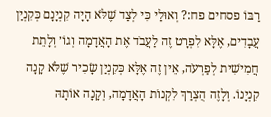רַבּוֹ פסחים פח:? וְאוּלַי כִּי לְצַד שֶׁלֹּא הָיָה קִנְיָנָם כְּקִנְיַן עֲבָדִים, אֶלָּא לִפְרָט זֶה לַעֲבֹד אֶת הָאֲדָמָה וְגוֹ׳ וְלָתֵת חֲמִישִׁית לְפַרְעֹה, אֵין זֶה אֶלָּא כְּקִנְיַן שָׂכִיר שֶׁלֹּא קָנָה קִנְיָנוֹ. וְלָזֶה הֻצְרַךְ לִקְנוֹת הָאֲדָמָה, וְקָנָה אוֹתָהּ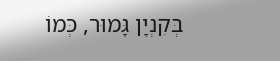בְּקִנְיָן גָּמוּר, כְּמוֹ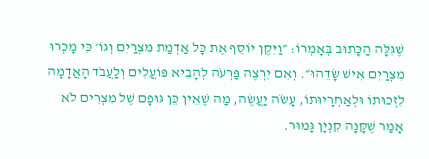שֶׁגִּלָּה הַכָּתוּב בְּאָמְרוֹ: ״וַיִּקֶן יוֹסֵף אֶת כָּל אַדְמַת מִצְרַיִם וְגוֹ׳ כִּי מָכְרוּ מִצְרַיִם אִישׁ שָׂדֵהוּ״. וְאִם יִרְצֶה פַּרְעֹה לְהָבִיא פּוֹעֲלִים וְלַעֲבֹד הָאֲדָמָה לִזְכוּתוֹ וּלְאַחְרָיוּתוֹ, עָשֹׂה יַעֲשֶׂה, מַה שֶׁאֵין כֵּן גּוּפָם שֶׁל מִצְרִים לֹא אָמַר שֶׁקָּנָה קִנְיָן גָּמוּר.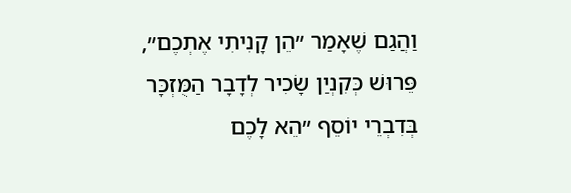וַהֲגַם שֶׁאָמַר ״הֵן קָנִיתִי אֶתְכֶם״, פֵּרוּשׁ כְּקִנְיַן שָׂכִיר לְדָבָר הַמֻּזְכָּר בְּדִבְרֵי יוֹסֵף ״הֵא לָכֶם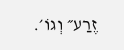זֶרַע״ וְגוֹ׳.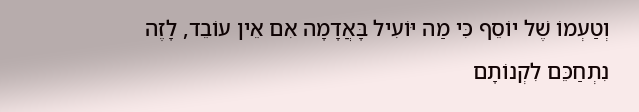וְטַעְמוֹ שֶׁל יוֹסֵף כִּי מַה יּוֹעִיל בָּאֲדָמָה אִם אֵין עוֹבֵד, לָזֶה נִתְחַכֵּם לִקְנוֹתָם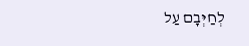לְחַיְּבָם עַל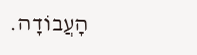הָעֲבוֹדָה.